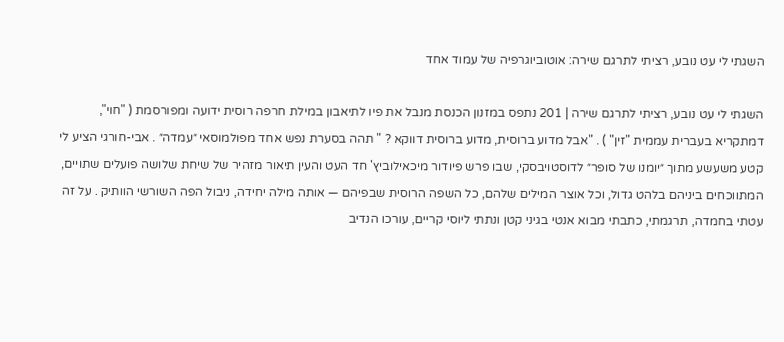השגתי לי עט נובע, רציתי לתרגם שירה: אוטוביוגרפיה של עמוד אחד

השגתי לי עט נובע, רציתי לתרגם שירה | 201 נתפס במזנון הכנסת מנבל את פיו לתיאבון במילת חרפה רוסית ידועה ומפורסמת ( "חוי", דמתקריא בעברית עממית "זין" ) . "אבל מדוע ברוסית, מדוע ברוסית דווקא ? " תהה בסערת נפש אחד מפולמוסאי ״עמדה״ . אבי-חורגי הציע לי קטע משעשע מתוך ״יומנו של סופר״ לדוסטויבסקי, שבו פרש פיודור מיכאילוביץ' חד העט והעין תיאור מזהיר של שיחת שלושה פועלים שתויים, המתווכחים ביניהם בלהט גדול, וכל אוצר המילים שלהם, כל השפה הרוסית שבפיהם — אותה מילה יחידה, ניבול הפה השורשי הוותיק . על זה עטתי בחמדה, תרגמתי, כתבתי מבוא אנטי בגיני קטן ונתתי ליוסי קריים, עורכו הנדיב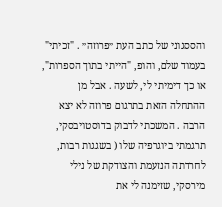והססגוני של כתב העת ״פרוזה״ . "זכיתי" בעמוד שלם, והופ, "הייתי בתוך הספרות", או כך דימיתי לי, לשעה . אבל מן ההתחלה הזאת בתרגום פרוזה לא יצא הרבה . המשכתי לדבוק בדוסטויבסקי, תרגמתי ביוגרפיה שלו ( בשגגות רבות, לחרדתה הנזעמת והצודקת של נילי מירסקי, שזימנה לי את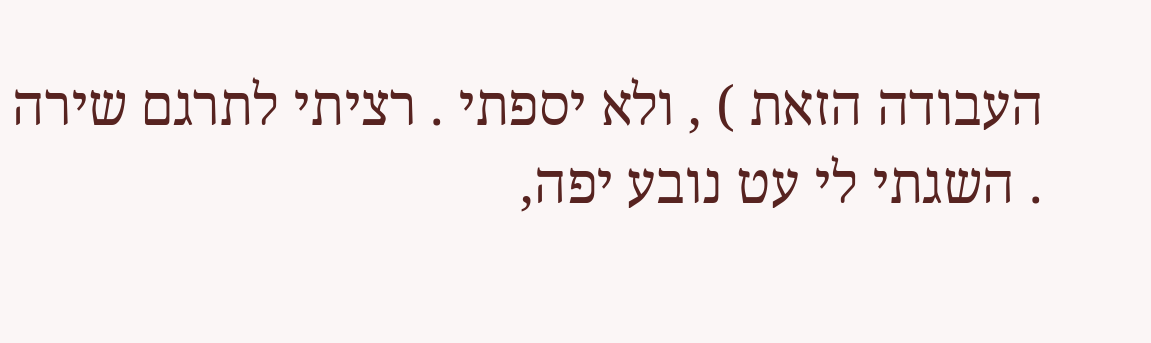העבודה הזאת ) , ולא יספתי . רציתי לתרגם שירה . השגתי לי עט נובע יפה,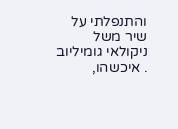והתנפלתי על שיר משל ניקולאי גומיליוב . איכשהו,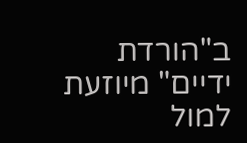ב"הורדת ידיים" מיוזעת למול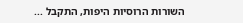השורות הרוסיות היפות, התקבל ...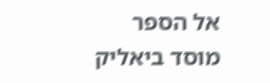אל הספר
מוסד ביאליק